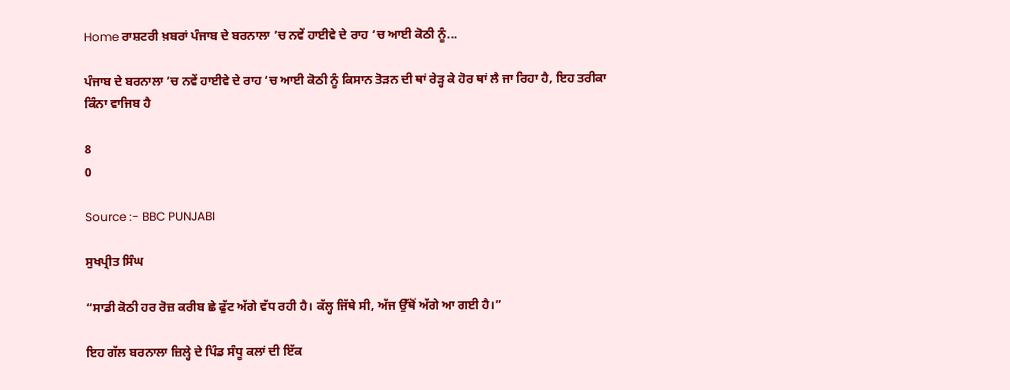Home ਰਾਸ਼ਟਰੀ ਖ਼ਬਰਾਂ ਪੰਜਾਬ ਦੇ ਬਰਨਾਲਾ ’ਚ ਨਵੇਂ ਹਾਈਵੇ ਦੇ ਰਾਹ ‘ਚ ਆਈ ਕੋਠੀ ਨੂੰ...

ਪੰਜਾਬ ਦੇ ਬਰਨਾਲਾ ’ਚ ਨਵੇਂ ਹਾਈਵੇ ਦੇ ਰਾਹ ‘ਚ ਆਈ ਕੋਠੀ ਨੂੰ ਕਿਸਾਨ ਤੋੜਨ ਦੀ ਥਾਂ ਰੇੜ੍ਹ ਕੇ ਹੋਰ ਥਾਂ ਲੈ ਜਾ ਰਿਹਾ ਹੈ, ਇਹ ਤਰੀਕਾ ਕਿੰਨਾ ਵਾਜਿਬ ਹੈ

8
0

Source :- BBC PUNJABI

ਸੁਖਪ੍ਰੀਤ ਸਿੰਘ

“ਸਾਡੀ ਕੋਠੀ ਹਰ ਰੋਜ਼ ਕਰੀਬ ਛੇ ਫੁੱਟ ਅੱਗੇ ਵੱਧ ਰਹੀ ਹੈ। ਕੱਲ੍ਹ ਜਿੱਥੇ ਸੀ, ਅੱਜ ਉੱਥੋਂ ਅੱਗੇ ਆ ਗਈ ਹੈ।”

ਇਹ ਗੱਲ ਬਰਨਾਲਾ ਜ਼ਿਲ੍ਹੇ ਦੇ ਪਿੰਡ ਸੰਧੂ ਕਲਾਂ ਦੀ ਇੱਕ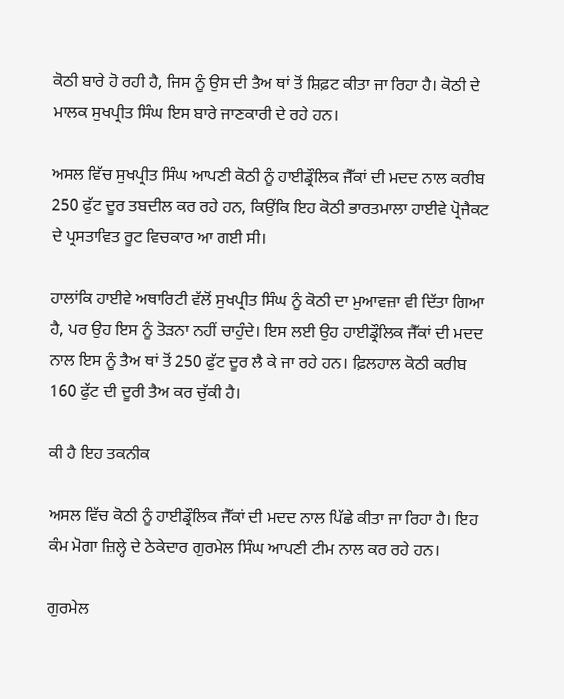ਕੋਠੀ ਬਾਰੇ ਹੋ ਰਹੀ ਹੈ, ਜਿਸ ਨੂੰ ਉਸ ਦੀ ਤੈਅ ਥਾਂ ਤੋਂ ਸ਼ਿਫ਼ਟ ਕੀਤਾ ਜਾ ਰਿਹਾ ਹੈ। ਕੋਠੀ ਦੇ ਮਾਲਕ ਸੁਖਪ੍ਰੀਤ ਸਿੰਘ ਇਸ ਬਾਰੇ ਜਾਣਕਾਰੀ ਦੇ ਰਹੇ ਹਨ।

ਅਸਲ ਵਿੱਚ ਸੁਖਪ੍ਰੀਤ ਸਿੰਘ ਆਪਣੀ ਕੋਠੀ ਨੂੰ ਹਾਈਡ੍ਰੌਲਿਕ ਜੈੱਕਾਂ ਦੀ ਮਦਦ ਨਾਲ ਕਰੀਬ 250 ਫੁੱਟ ਦੂਰ ਤਬਦੀਲ ਕਰ ਰਹੇ ਹਨ, ਕਿਉਂਕਿ ਇਹ ਕੋਠੀ ਭਾਰਤਮਾਲਾ ਹਾਈਵੇ ਪ੍ਰੋਜੈਕਟ ਦੇ ਪ੍ਰਸਤਾਵਿਤ ਰੂਟ ਵਿਚਕਾਰ ਆ ਗਈ ਸੀ।

ਹਾਲਾਂਕਿ ਹਾਈਵੇ ਅਥਾਰਿਟੀ ਵੱਲੋਂ ਸੁਖਪ੍ਰੀਤ ਸਿੰਘ ਨੂੰ ਕੋਠੀ ਦਾ ਮੁਆਵਜ਼ਾ ਵੀ ਦਿੱਤਾ ਗਿਆ ਹੈ, ਪਰ ਉਹ ਇਸ ਨੂੰ ਤੋੜਨਾ ਨਹੀਂ ਚਾਹੁੰਦੇ। ਇਸ ਲਈ ਉਹ ਹਾਈਡ੍ਰੌਲਿਕ ਜੈੱਕਾਂ ਦੀ ਮਦਦ ਨਾਲ ਇਸ ਨੂੰ ਤੈਅ ਥਾਂ ਤੋਂ 250 ਫੁੱਟ ਦੂਰ ਲੈ ਕੇ ਜਾ ਰਹੇ ਹਨ। ਫ਼ਿਲਹਾਲ ਕੋਠੀ ਕਰੀਬ 160 ਫੁੱਟ ਦੀ ਦੂਰੀ ਤੈਅ ਕਰ ਚੁੱਕੀ ਹੈ।

ਕੀ ਹੈ ਇਹ ਤਕਨੀਕ

ਅਸਲ ਵਿੱਚ ਕੋਠੀ ਨੂੰ ਹਾਈਡ੍ਰੌਲਿਕ ਜੈੱਕਾਂ ਦੀ ਮਦਦ ਨਾਲ ਪਿੱਛੇ ਕੀਤਾ ਜਾ ਰਿਹਾ ਹੈ। ਇਹ ਕੰਮ ਮੋਗਾ ਜ਼ਿਲ੍ਹੇ ਦੇ ਠੇਕੇਦਾਰ ਗੁਰਮੇਲ ਸਿੰਘ ਆਪਣੀ ਟੀਮ ਨਾਲ ਕਰ ਰਹੇ ਹਨ।

ਗੁਰਮੇਲ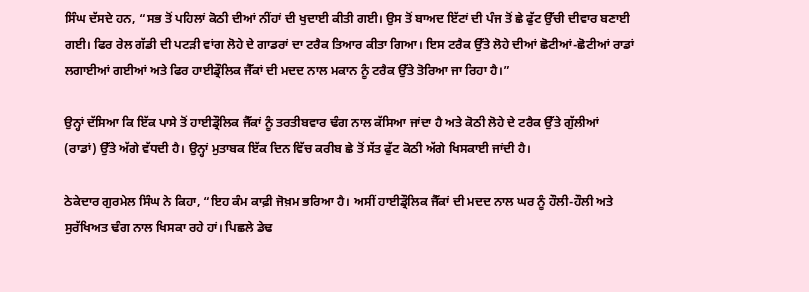ਸਿੰਘ ਦੱਸਦੇ ਹਨ, “ਸਭ ਤੋਂ ਪਹਿਲਾਂ ਕੋਠੀ ਦੀਆਂ ਨੀਂਹਾਂ ਦੀ ਖੁਦਾਈ ਕੀਤੀ ਗਈ। ਉਸ ਤੋਂ ਬਾਅਦ ਇੱਟਾਂ ਦੀ ਪੰਜ ਤੋਂ ਛੇ ਫੁੱਟ ਉੱਚੀ ਦੀਵਾਰ ਬਣਾਈ ਗਈ। ਫਿਰ ਰੇਲ ਗੱਡੀ ਦੀ ਪਟੜੀ ਵਾਂਗ ਲੋਹੇ ਦੇ ਗਾਡਰਾਂ ਦਾ ਟਰੈਕ ਤਿਆਰ ਕੀਤਾ ਗਿਆ। ਇਸ ਟਰੈਕ ਉੱਤੇ ਲੋਹੇ ਦੀਆਂ ਛੋਟੀਆਂ-ਛੋਟੀਆਂ ਰਾਡਾਂ ਲਗਾਈਆਂ ਗਈਆਂ ਅਤੇ ਫਿਰ ਹਾਈਡ੍ਰੌਲਿਕ ਜੈੱਕਾਂ ਦੀ ਮਦਦ ਨਾਲ ਮਕਾਨ ਨੂੰ ਟਰੈਕ ਉੱਤੇ ਤੋਰਿਆ ਜਾ ਰਿਹਾ ਹੈ।”

ਉਨ੍ਹਾਂ ਦੱਸਿਆ ਕਿ ਇੱਕ ਪਾਸੇ ਤੋਂ ਹਾਈਡ੍ਰੌਲਿਕ ਜੈੱਕਾਂ ਨੂੰ ਤਰਤੀਬਵਾਰ ਢੰਗ ਨਾਲ ਕੱਸਿਆ ਜਾਂਦਾ ਹੈ ਅਤੇ ਕੋਠੀ ਲੋਹੇ ਦੇ ਟਰੈਕ ਉੱਤੇ ਗੁੱਲੀਆਂ (ਰਾਡਾਂ) ਉੱਤੇ ਅੱਗੇ ਵੱਧਦੀ ਹੈ। ਉਨ੍ਹਾਂ ਮੁਤਾਬਕ ਇੱਕ ਦਿਨ ਵਿੱਚ ਕਰੀਬ ਛੇ ਤੋਂ ਸੱਤ ਫੁੱਟ ਕੋਠੀ ਅੱਗੇ ਖਿਸਕਾਈ ਜਾਂਦੀ ਹੈ।

ਠੇਕੇਦਾਰ ਗੁਰਮੇਲ ਸਿੰਘ ਨੇ ਕਿਹਾ, “ਇਹ ਕੰਮ ਕਾਫ਼ੀ ਜੋਖ਼ਮ ਭਰਿਆ ਹੈ। ਅਸੀਂ ਹਾਈਡ੍ਰੌਲਿਕ ਜੈੱਕਾਂ ਦੀ ਮਦਦ ਨਾਲ ਘਰ ਨੂੰ ਹੌਲੀ-ਹੌਲੀ ਅਤੇ ਸੁਰੱਖਿਅਤ ਢੰਗ ਨਾਲ ਖਿਸਕਾ ਰਹੇ ਹਾਂ। ਪਿਛਲੇ ਡੇਢ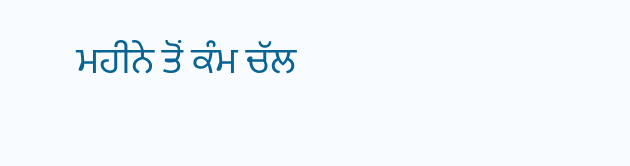ਮਹੀਨੇ ਤੋਂ ਕੰਮ ਚੱਲ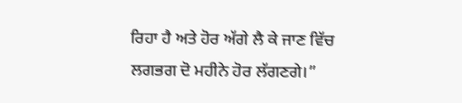ਰਿਹਾ ਹੈ ਅਤੇ ਹੋਰ ਅੱਗੇ ਲੈ ਕੇ ਜਾਣ ਵਿੱਚ ਲਗਭਗ ਦੋ ਮਹੀਨੇ ਹੋਰ ਲੱਗਣਗੇ।”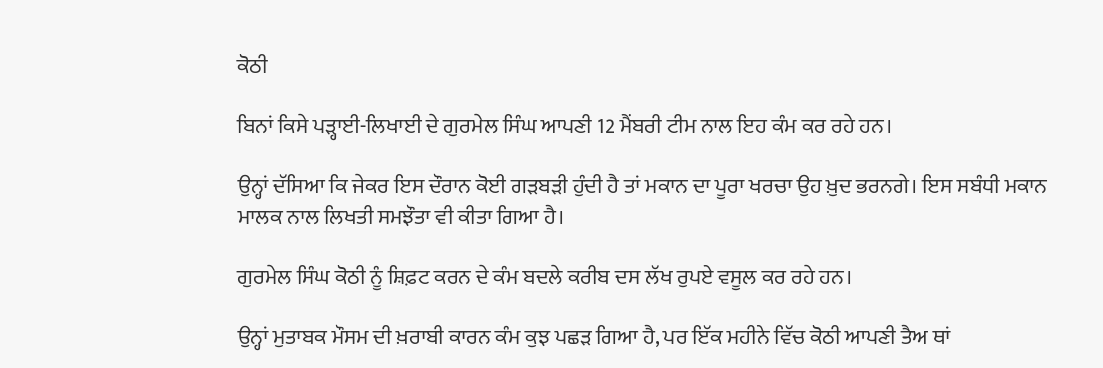ਕੋਠੀ

ਬਿਨਾਂ ਕਿਸੇ ਪੜ੍ਹਾਈ-ਲਿਖਾਈ ਦੇ ਗੁਰਮੇਲ ਸਿੰਘ ਆਪਣੀ 12 ਮੈਂਬਰੀ ਟੀਮ ਨਾਲ ਇਹ ਕੰਮ ਕਰ ਰਹੇ ਹਨ।

ਉਨ੍ਹਾਂ ਦੱਸਿਆ ਕਿ ਜੇਕਰ ਇਸ ਦੌਰਾਨ ਕੋਈ ਗੜਬੜੀ ਹੁੰਦੀ ਹੈ ਤਾਂ ਮਕਾਨ ਦਾ ਪੂਰਾ ਖਰਚਾ ਉਹ ਖ਼ੁਦ ਭਰਨਗੇ। ਇਸ ਸਬੰਧੀ ਮਕਾਨ ਮਾਲਕ ਨਾਲ ਲਿਖਤੀ ਸਮਝੌਤਾ ਵੀ ਕੀਤਾ ਗਿਆ ਹੈ।

ਗੁਰਮੇਲ ਸਿੰਘ ਕੋਠੀ ਨੂੰ ਸ਼ਿਫ਼ਟ ਕਰਨ ਦੇ ਕੰਮ ਬਦਲੇ ਕਰੀਬ ਦਸ ਲੱਖ ਰੁਪਏ ਵਸੂਲ ਕਰ ਰਹੇ ਹਨ।

ਉਨ੍ਹਾਂ ਮੁਤਾਬਕ ਮੌਸਮ ਦੀ ਖ਼ਰਾਬੀ ਕਾਰਨ ਕੰਮ ਕੁਝ ਪਛੜ ਗਿਆ ਹੈ, ਪਰ ਇੱਕ ਮਹੀਨੇ ਵਿੱਚ ਕੋਠੀ ਆਪਣੀ ਤੈਅ ਥਾਂ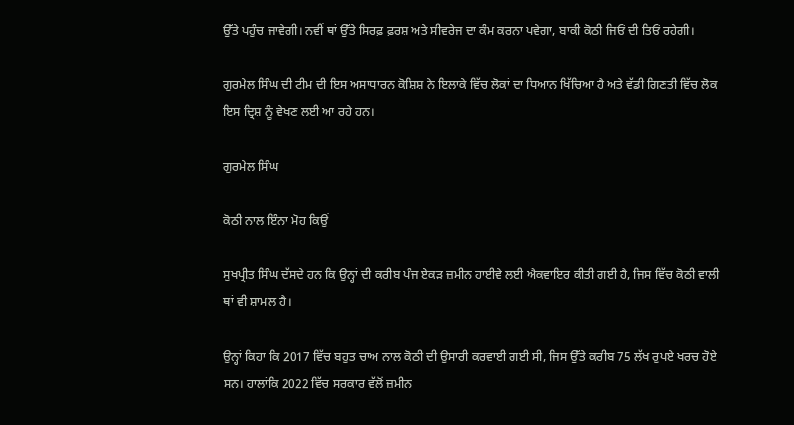ਉੱਤੇ ਪਹੁੰਚ ਜਾਵੇਗੀ। ਨਵੀਂ ਥਾਂ ਉੱਤੇ ਸਿਰਫ਼ ਫ਼ਰਸ਼ ਅਤੇ ਸੀਵਰੇਜ ਦਾ ਕੰਮ ਕਰਨਾ ਪਵੇਗਾ, ਬਾਕੀ ਕੋਠੀ ਜਿਓਂ ਦੀ ਤਿਓਂ ਰਹੇਗੀ।

ਗੁਰਮੇਲ ਸਿੰਘ ਦੀ ਟੀਮ ਦੀ ਇਸ ਅਸਾਧਾਰਨ ਕੋਸ਼ਿਸ਼ ਨੇ ਇਲਾਕੇ ਵਿੱਚ ਲੋਕਾਂ ਦਾ ਧਿਆਨ ਖਿੱਚਿਆ ਹੈ ਅਤੇ ਵੱਡੀ ਗਿਣਤੀ ਵਿੱਚ ਲੋਕ ਇਸ ਦ੍ਰਿਸ਼ ਨੂੰ ਵੇਖਣ ਲਈ ਆ ਰਹੇ ਹਨ।

ਗੁਰਮੇਲ ਸਿੰਘ

ਕੋਠੀ ਨਾਲ ਇੰਨਾ ਮੋਹ ਕਿਉਂ

ਸੁਖਪ੍ਰੀਤ ਸਿੰਘ ਦੱਸਦੇ ਹਨ ਕਿ ਉਨ੍ਹਾਂ ਦੀ ਕਰੀਬ ਪੰਜ ਏਕੜ ਜ਼ਮੀਨ ਹਾਈਵੇ ਲਈ ਐਕਵਾਇਰ ਕੀਤੀ ਗਈ ਹੈ, ਜਿਸ ਵਿੱਚ ਕੋਠੀ ਵਾਲੀ ਥਾਂ ਵੀ ਸ਼ਾਮਲ ਹੈ।

ਉਨ੍ਹਾਂ ਕਿਹਾ ਕਿ 2017 ਵਿੱਚ ਬਹੁਤ ਚਾਅ ਨਾਲ ਕੋਠੀ ਦੀ ਉਸਾਰੀ ਕਰਵਾਈ ਗਈ ਸੀ, ਜਿਸ ਉੱਤੇ ਕਰੀਬ 75 ਲੱਖ ਰੁਪਏ ਖਰਚ ਹੋਏ ਸਨ। ਹਾਲਾਂਕਿ 2022 ਵਿੱਚ ਸਰਕਾਰ ਵੱਲੋਂ ਜ਼ਮੀਨ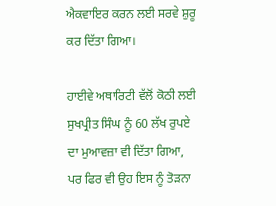ਐਕਵਾਇਰ ਕਰਨ ਲਈ ਸਰਵੇ ਸ਼ੁਰੂ ਕਰ ਦਿੱਤਾ ਗਿਆ।

ਹਾਈਵੇ ਅਥਾਰਿਟੀ ਵੱਲੋਂ ਕੋਠੀ ਲਈ ਸੁਖਪ੍ਰੀਤ ਸਿੰਘ ਨੂੰ 60 ਲੱਖ ਰੁਪਏ ਦਾ ਮੁਆਵਜ਼ਾ ਵੀ ਦਿੱਤਾ ਗਿਆ, ਪਰ ਫਿਰ ਵੀ ਉਹ ਇਸ ਨੂੰ ਤੋੜਨਾ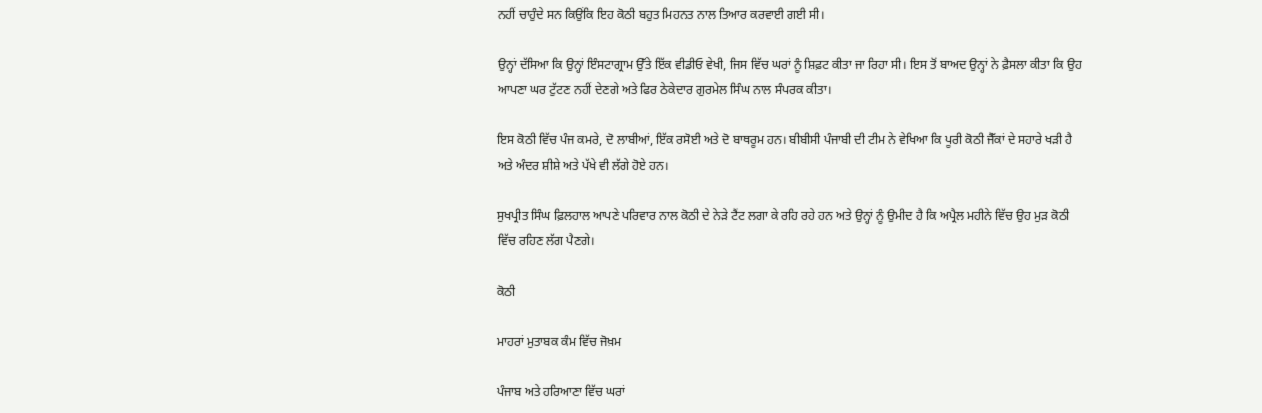ਨਹੀਂ ਚਾਹੁੰਦੇ ਸਨ ਕਿਉਂਕਿ ਇਹ ਕੋਠੀ ਬਹੁਤ ਮਿਹਨਤ ਨਾਲ ਤਿਆਰ ਕਰਵਾਈ ਗਈ ਸੀ।

ਉਨ੍ਹਾਂ ਦੱਸਿਆ ਕਿ ਉਨ੍ਹਾਂ ਇੰਸਟਾਗ੍ਰਾਮ ਉੱਤੇ ਇੱਕ ਵੀਡੀਓ ਵੇਖੀ, ਜਿਸ ਵਿੱਚ ਘਰਾਂ ਨੂੰ ਸ਼ਿਫ਼ਟ ਕੀਤਾ ਜਾ ਰਿਹਾ ਸੀ। ਇਸ ਤੋਂ ਬਾਅਦ ਉਨ੍ਹਾਂ ਨੇ ਫ਼ੈਸਲਾ ਕੀਤਾ ਕਿ ਉਹ ਆਪਣਾ ਘਰ ਟੁੱਟਣ ਨਹੀਂ ਦੇਣਗੇ ਅਤੇ ਫਿਰ ਠੇਕੇਦਾਰ ਗੁਰਮੇਲ ਸਿੰਘ ਨਾਲ ਸੰਪਰਕ ਕੀਤਾ।

ਇਸ ਕੋਠੀ ਵਿੱਚ ਪੰਜ ਕਮਰੇ, ਦੋ ਲਾਬੀਆਂ, ਇੱਕ ਰਸੋਈ ਅਤੇ ਦੋ ਬਾਥਰੂਮ ਹਨ। ਬੀਬੀਸੀ ਪੰਜਾਬੀ ਦੀ ਟੀਮ ਨੇ ਵੇਖਿਆ ਕਿ ਪੂਰੀ ਕੋਠੀ ਜੈੱਕਾਂ ਦੇ ਸਹਾਰੇ ਖੜੀ ਹੈ ਅਤੇ ਅੰਦਰ ਸ਼ੀਸ਼ੇ ਅਤੇ ਪੱਖੇ ਵੀ ਲੱਗੇ ਹੋਏ ਹਨ।

ਸੁਖਪ੍ਰੀਤ ਸਿੰਘ ਫ਼ਿਲਹਾਲ ਆਪਣੇ ਪਰਿਵਾਰ ਨਾਲ ਕੋਠੀ ਦੇ ਨੇੜੇ ਟੈਂਟ ਲਗਾ ਕੇ ਰਹਿ ਰਹੇ ਹਨ ਅਤੇ ਉਨ੍ਹਾਂ ਨੂੰ ਉਮੀਦ ਹੈ ਕਿ ਅਪ੍ਰੈਲ ਮਹੀਨੇ ਵਿੱਚ ਉਹ ਮੁੜ ਕੋਠੀ ਵਿੱਚ ਰਹਿਣ ਲੱਗ ਪੈਣਗੇ।

ਕੋਠੀ

ਮਾਹਰਾਂ ਮੁਤਾਬਕ ਕੰਮ ਵਿੱਚ ਜੋਖ਼ਮ

ਪੰਜਾਬ ਅਤੇ ਹਰਿਆਣਾ ਵਿੱਚ ਘਰਾਂ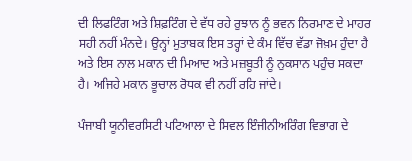ਦੀ ਲਿਫਟਿੰਗ ਅਤੇ ਸ਼ਿਫ਼ਟਿੰਗ ਦੇ ਵੱਧ ਰਹੇ ਰੁਝਾਨ ਨੂੰ ਭਵਨ ਨਿਰਮਾਣ ਦੇ ਮਾਹਰ ਸਹੀ ਨਹੀਂ ਮੰਨਦੇ। ਉਨ੍ਹਾਂ ਮੁਤਾਬਕ ਇਸ ਤਰ੍ਹਾਂ ਦੇ ਕੰਮ ਵਿੱਚ ਵੱਡਾ ਜੋਖ਼ਮ ਹੁੰਦਾ ਹੈ ਅਤੇ ਇਸ ਨਾਲ ਮਕਾਨ ਦੀ ਮਿਆਦ ਅਤੇ ਮਜ਼ਬੂਤੀ ਨੂੰ ਨੁਕਸਾਨ ਪਹੁੰਚ ਸਕਦਾ ਹੈ। ਅਜਿਹੇ ਮਕਾਨ ਭੂਚਾਲ ਰੋਧਕ ਵੀ ਨਹੀਂ ਰਹਿ ਜਾਂਦੇ।

ਪੰਜਾਬੀ ਯੂਨੀਵਰਸਿਟੀ ਪਟਿਆਲਾ ਦੇ ਸਿਵਲ ਇੰਜੀਨੀਅਰਿੰਗ ਵਿਭਾਗ ਦੇ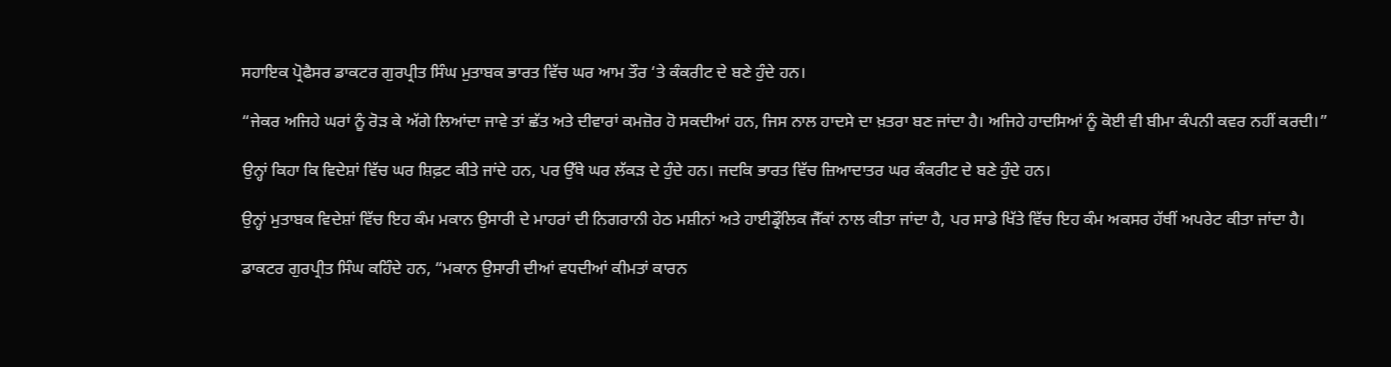ਸਹਾਇਕ ਪ੍ਰੋਫੈਸਰ ਡਾਕਟਰ ਗੁਰਪ੍ਰੀਤ ਸਿੰਘ ਮੁਤਾਬਕ ਭਾਰਤ ਵਿੱਚ ਘਰ ਆਮ ਤੌਰ ‘ਤੇ ਕੰਕਰੀਟ ਦੇ ਬਣੇ ਹੁੰਦੇ ਹਨ।

“ਜੇਕਰ ਅਜਿਹੇ ਘਰਾਂ ਨੂੰ ਰੋੜ ਕੇ ਅੱਗੇ ਲਿਆਂਦਾ ਜਾਵੇ ਤਾਂ ਛੱਤ ਅਤੇ ਦੀਵਾਰਾਂ ਕਮਜ਼ੋਰ ਹੋ ਸਕਦੀਆਂ ਹਨ, ਜਿਸ ਨਾਲ ਹਾਦਸੇ ਦਾ ਖ਼ਤਰਾ ਬਣ ਜਾਂਦਾ ਹੈ। ਅਜਿਹੇ ਹਾਦਸਿਆਂ ਨੂੰ ਕੋਈ ਵੀ ਬੀਮਾ ਕੰਪਨੀ ਕਵਰ ਨਹੀਂ ਕਰਦੀ।”

ਉਨ੍ਹਾਂ ਕਿਹਾ ਕਿ ਵਿਦੇਸ਼ਾਂ ਵਿੱਚ ਘਰ ਸ਼ਿਫ਼ਟ ਕੀਤੇ ਜਾਂਦੇ ਹਨ, ਪਰ ਉੱਥੇ ਘਰ ਲੱਕੜ ਦੇ ਹੁੰਦੇ ਹਨ। ਜਦਕਿ ਭਾਰਤ ਵਿੱਚ ਜ਼ਿਆਦਾਤਰ ਘਰ ਕੰਕਰੀਟ ਦੇ ਬਣੇ ਹੁੰਦੇ ਹਨ।

ਉਨ੍ਹਾਂ ਮੁਤਾਬਕ ਵਿਦੇਸ਼ਾਂ ਵਿੱਚ ਇਹ ਕੰਮ ਮਕਾਨ ਉਸਾਰੀ ਦੇ ਮਾਹਰਾਂ ਦੀ ਨਿਗਰਾਨੀ ਹੇਠ ਮਸ਼ੀਨਾਂ ਅਤੇ ਹਾਈਡ੍ਰੌਲਿਕ ਜੈੱਕਾਂ ਨਾਲ ਕੀਤਾ ਜਾਂਦਾ ਹੈ, ਪਰ ਸਾਡੇ ਖਿੱਤੇ ਵਿੱਚ ਇਹ ਕੰਮ ਅਕਸਰ ਹੱਥੀਂ ਅਪਰੇਟ ਕੀਤਾ ਜਾਂਦਾ ਹੈ।

ਡਾਕਟਰ ਗੁਰਪ੍ਰੀਤ ਸਿੰਘ ਕਹਿੰਦੇ ਹਨ, “ਮਕਾਨ ਉਸਾਰੀ ਦੀਆਂ ਵਧਦੀਆਂ ਕੀਮਤਾਂ ਕਾਰਨ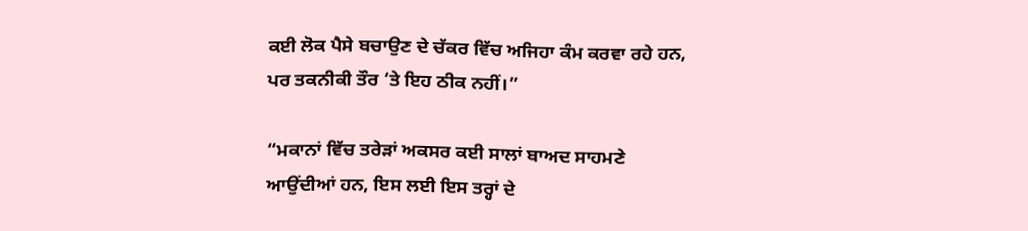ਕਈ ਲੋਕ ਪੈਸੇ ਬਚਾਉਣ ਦੇ ਚੱਕਰ ਵਿੱਚ ਅਜਿਹਾ ਕੰਮ ਕਰਵਾ ਰਹੇ ਹਨ, ਪਰ ਤਕਨੀਕੀ ਤੌਰ ‘ਤੇ ਇਹ ਠੀਕ ਨਹੀਂ।”

“ਮਕਾਨਾਂ ਵਿੱਚ ਤਰੇੜਾਂ ਅਕਸਰ ਕਈ ਸਾਲਾਂ ਬਾਅਦ ਸਾਹਮਣੇ ਆਉਂਦੀਆਂ ਹਨ, ਇਸ ਲਈ ਇਸ ਤਰ੍ਹਾਂ ਦੇ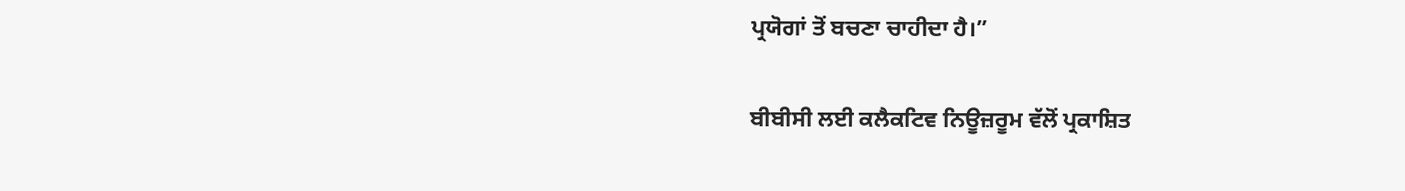ਪ੍ਰਯੋਗਾਂ ਤੋਂ ਬਚਣਾ ਚਾਹੀਦਾ ਹੈ।”

ਬੀਬੀਸੀ ਲਈ ਕਲੈਕਟਿਵ ਨਿਊਜ਼ਰੂਮ ਵੱਲੋਂ ਪ੍ਰਕਾਸ਼ਿਤ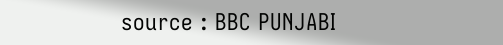source : BBC PUNJABI